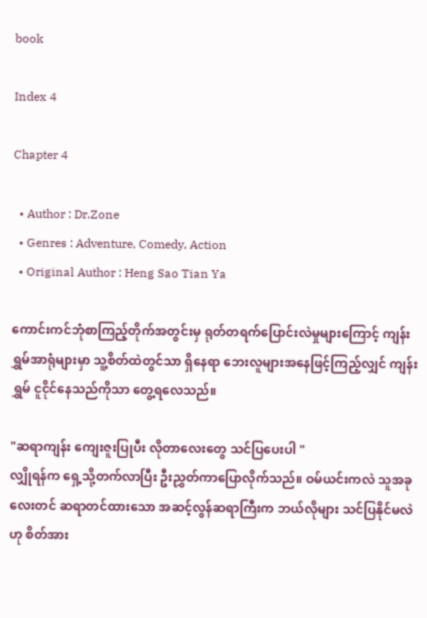book

Index 4

Chapter 4

  • Author : Dr.Zone
  • Genres : Adventure, Comedy, Action
  • Original Author : Heng Sao Tian Ya

ကောင်းကင်ဘုံစာကြည့်တိုက်အတွင်းမှ ရုတ်တရက်ပြောင်းလဲမှုများကြောင့် ကျန်းရွှမ်အာရုံများမှာ သူ့စိတ်ထဲတွင်သာ ရှိနေရာ ဘေးလူများအနေဖြင့်ကြည့်လျှင် ကျန်းရွှမ် ငူငိုင်နေသည်ကိုသာ တွေ့ရလေသည်။

"ဆရာကျန်း ကျေးဇူးပြုပီး လိုတာလေးတွေ သင်ပြပေးပါ "
လျှိုရန်က ရှေ့သို့တက်လာပြီး ဦးညွှတ်ကာပြောလိုက်သည်။ ဝမ်ယင်းကလဲ သူအခုလေးတင် ဆရာတင်ထားသော အဆင့်လွန်ဆရာကြီးက ဘယ်လိုများ သင်ပြနိုင်မလဲဟု စိတ်အား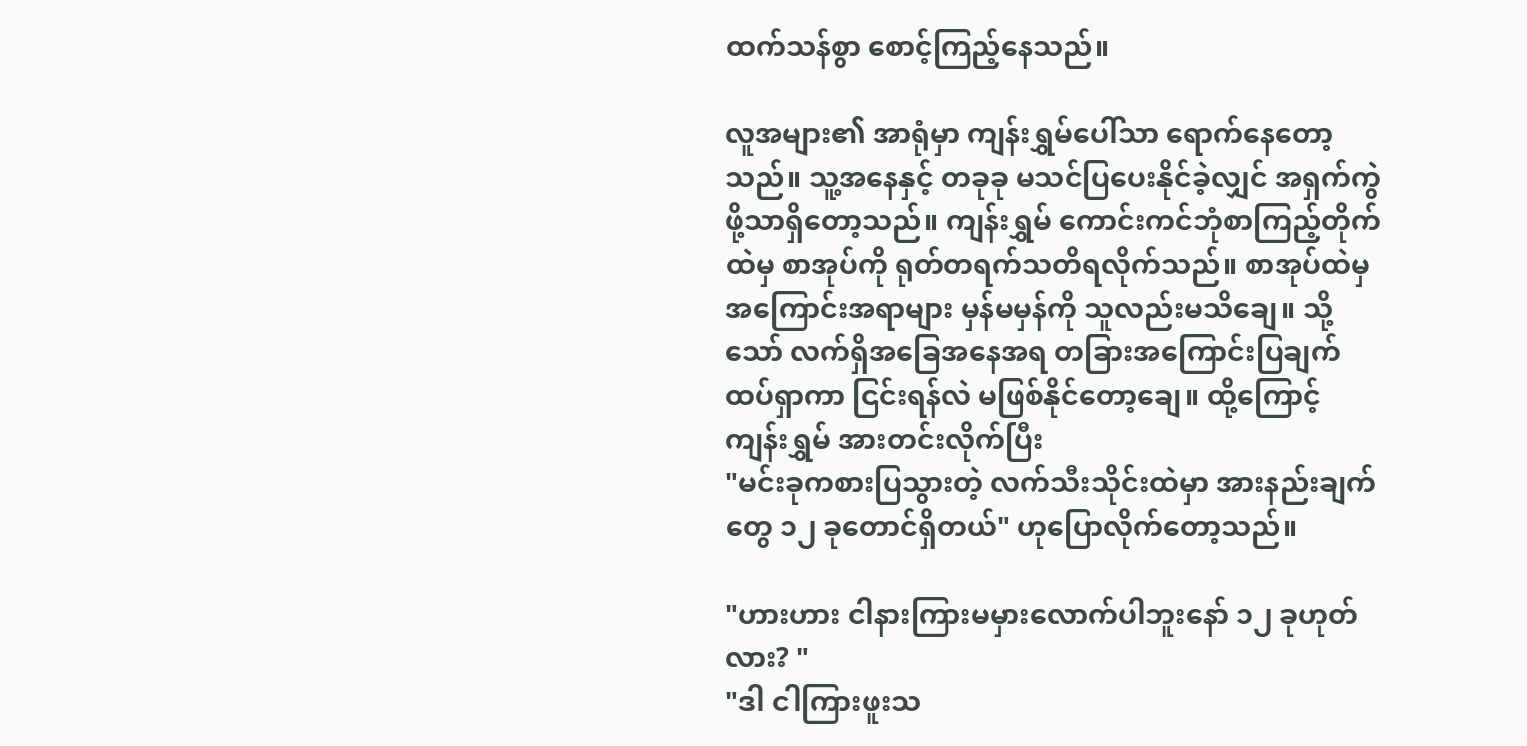ထက်သန်စွာ စောင့်ကြည့်နေသည်။

လူအများ၏ အာရုံမှာ ကျန်းရွှမ်ပေါ်သာ ရောက်နေတော့သည်။ သူ့အနေနှင့် တခုခု မသင်ပြပေးနိုင်ခဲ့လျှင် အရှက်ကွဲဖို့သာရှိတော့သည်။ ကျန်းရွှမ် ကောင်းကင်ဘုံစာကြည့်တိုက်ထဲမှ စာအုပ်ကို ရုတ်တရက်သတိရလိုက်သည်။ စာအုပ်ထဲမှ အကြောင်းအရာများ မှန်မမှန်ကို သူလည်းမသိချေ။ သို့သော် လက်ရှိအခြေအနေအရ တခြားအကြောင်းပြချက် ထပ်ရှာကာ ငြင်းရန်လဲ မဖြစ်နိုင်တော့ချေ။ ထို့ကြောင့် ကျန်းရွှမ် အားတင်းလိုက်ပြီး
"မင်းခုကစားပြသွားတဲ့ လက်သီးသိုင်းထဲမှာ အားနည်းချက်တွေ ၁၂ ခုတောင်ရှိတယ်" ဟုပြောလိုက်တော့သည်။

"ဟားဟား ငါနားကြားမမှားလောက်ပါဘူးနော် ၁၂ ခုဟုတ်လား? "
"ဒါ ငါကြားဖူးသ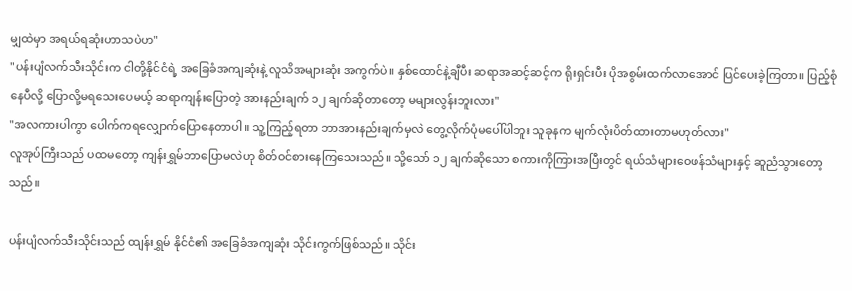မျှထဲမှာ အရယ်ရဆုံးဟာသပဲဟ"
"ပန်းပျံလက်သီးသိုင်းက ငါတို့နိုင်ငံရဲ့ အခြေခံအကျဆုံးနဲ့ လူသိအများဆုံး အကွက်ပဲ။ နှစ်ထောင်နဲ့ချီပီး ဆရာအဆင့်ဆင့်က ရိုးရှင်းပီး ပိုအစွမ်းထက်လာအောင် ပြင်ပေးခဲ့ကြတာ။ ပြည့်စုံနေပီလို့ ပြောလို့မရသေးပေမယ့် ဆရာကျန်းပြောတဲ့ အားနည်းချက် ၁၂ ချက်ဆိုတာတော့ မများလွန်းဘူးလား"
"အလကားပါကွာ ပေါက်ကရလျှောက်ပြောနေတာပါ။ သူ့ကြည့်ရတာ ဘာအားနည်းချက်မှလဲ တွေ့လိုက်ပုံမပေါ်ပါဘူး သူခုနက မျက်လုံးပိတ်ထားတာမဟုတ်လား"
လူအုပ်ကြီးသည် ပထမတော့ ကျန်းရွှမ်ဘာပြောမလဲဟု စိတ်ဝင်စားနေကြသေးသည်။ သို့သော် ၁၂ ချက်ဆိုသော စကားကိုကြားအပြီးတွင် ရယ်သံများဝေဖန်သံများနှင့် ဆူညံသွားတော့သည်။

ပန်းပျံလက်သီးသိုင်းသည် ထျန်းရွှမ် နိုင်ငံ၏ အခြေခံအကျဆုံး သိုင်းကွက်ဖြစ်သည်။ သိုင်း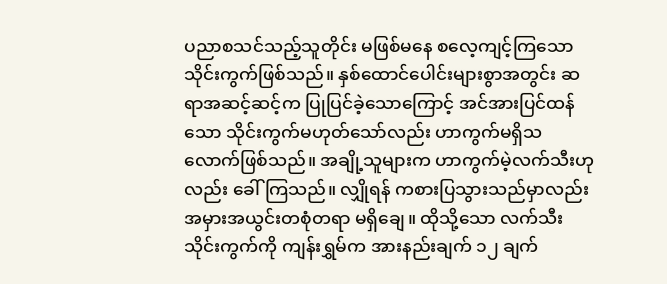ပညာစသင်သည့်သူတိုင်း မဖြစ်မနေ စလေ့ကျင့်ကြသော သိုင်းကွက်ဖြစ်သည်။ နှစ်ထောင်ပေါင်းများစွာအတွင်း ဆရာအဆင့်ဆင့်က ပြုပြင်ခဲ့သောကြောင့် အင်အားပြင်ထန်သော သိုင်းကွက်မဟုတ်သော်လည်း ဟာကွက်မရှိသလောက်ဖြစ်သည်။ အချို့သူများက ဟာကွက်မဲ့လက်သီးဟုလည်း ခေါ်ကြသည်။ လျှိုရန် ကစားပြသွားသည်မှာလည်း အမှားအယွင်းတစုံတရာ မရှိချေ။ ထိုသို့သော လက်သီးသိုင်းကွက်ကို ကျန်းရွှမ်က အားနည်းချက် ၁၂ ချက်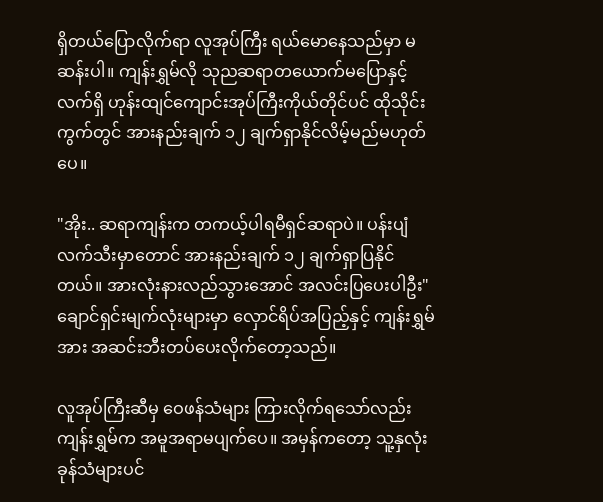ရှိတယ်ပြောလိုက်ရာ လူအုပ်ကြီး ရယ်မောနေသည်မှာ မဆန်းပါ။ ကျန်းရွှမ်လို သုညဆရာတယောက်မပြောနှင့် လက်ရှိ ဟုန်းထျင်ကျောင်းအုပ်ကြီးကိုယ်တိုင်ပင် ထိုသိုင်းကွက်တွင် အားနည်းချက် ၁၂ ချက်ရှာနိုင်လိမ့်မည်မဟုတ်ပေ။

"အိုး.. ဆရာကျန်းက တကယ့်ပါရမီရှင်ဆရာပဲ။ ပန်းပျံလက်သီးမှာတောင် အားနည်းချက် ၁၂ ချက်ရှာပြနိုင်တယ်။ အားလုံးနားလည်သွားအောင် အလင်းပြပေးပါဦး"
ချောင်ရှင်းမျက်လုံးများမှာ လှောင်ရိပ်အပြည့်နှင့် ကျန်းရွှမ်အား အဆင်းဘီးတပ်ပေးလိုက်တော့သည်။

လူအုပ်ကြီးဆီမှ ဝေဖန်သံများ ကြားလိုက်ရသော်လည်း ကျန်းရွှမ်က အမူအရာမပျက်ပေ။ အမှန်ကတော့ သူ့နှလုံးခုန်သံများပင်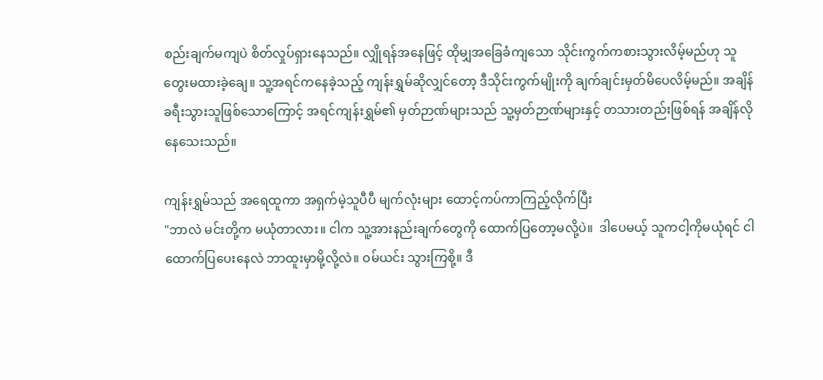စည်းချက်မကျပဲ စိတ်လှုပ်ရှားနေသည်။ လျှိုရန်အနေဖြင့် ထိုမျှအခြေခံကျသော သိုင်းကွက်ကစားသွားလိမ့်မည်ဟု သူတွေးမထားခဲ့ချေ။ သူ့အရင်ကနေခဲ့သည့် ကျန်းရွှမ်ဆိုလျှင်တော့ ဒီသိုင်းကွက်မျိုးကို ချက်ချင်းမှတ်မိပေလိမ့်မည်။ အချိန်ခရီးသွားသူဖြစ်သောကြောင့် အရင်ကျန်းရွှမ်၏ မှတ်ဉာဏ်များသည် သူ့မှတ်ဉာဏ်များနှင့် တသားတည်းဖြစ်ရန် အချိန်လိုနေသေးသည်။

ကျန်းရွှမ်သည် အရေထူကာ အရှက်မဲ့သူပီပီ မျက်လုံးများ ထောင့်ကပ်ကာကြည့်လိုက်ပြီး
"ဘာလဲ မင်းတို့က မယုံတာလား။ ငါက သူ့အားနည်းချက်တွေကို ထောက်ပြတော့မလို့ပဲ။  ဒါပေမယ့် သူကငါ့ကိုမယုံရင် ငါထောက်ပြပေးနေလဲ ဘာထူးမှာမို့လို့လဲ။ ဝမ်ယင်း သွားကြစို့။ ဒီ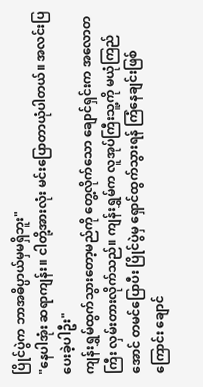ပြိုင်ပွဲက ဘာအဓိပ္ပာယ်မှမရှိဘူး"
"နေပါအုံး ဆရာကျန်း။ ငါတို့အားလုံး မင်းပြောတာယုံပါတယ်။ အလင်းပြပေးခဲ့ပါဦး"
ကျန်းရွှမ်ထွက်သွားတော့မည်ကို တွေ့လိုက်သော ချောင်ရှင်းက အလောတကြီး လှမ်းတားလိုက်သည်။ ကျန်းရွှမ်က လူအုပ်ကြီးသူ့ကို မယုံကြည်အောင် တမင်ပြောပီး ပြိုင်ပွဲမှ ရှောင်ထွက်သွားရန် ကြံနေချင်းဖြစ်ကြောင်း ချောင်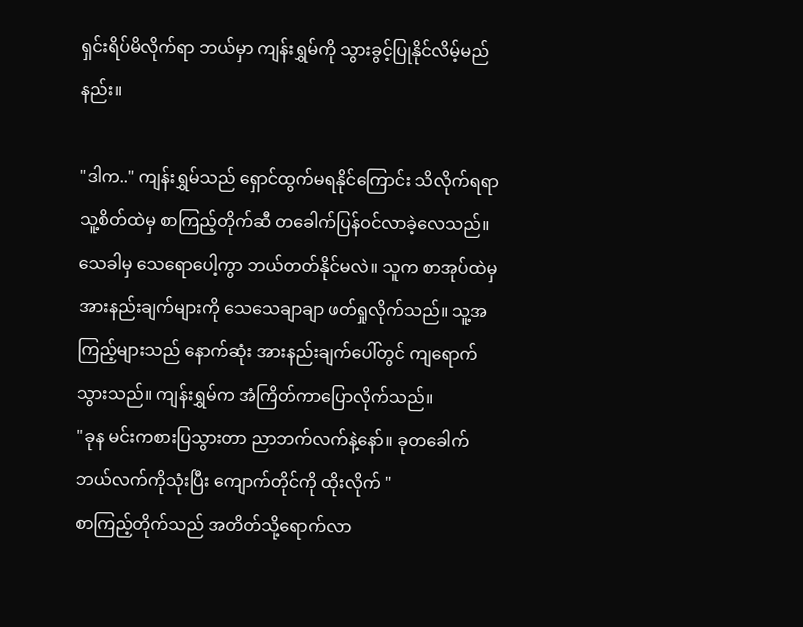ရှင်းရိပ်မိလိုက်ရာ ဘယ်မှာ ကျန်းရွှမ်ကို သွားခွင့်ပြုနိုင်လိမ့်မည်နည်း။

"ဒါက.." ကျန်းရွှမ်သည် ရှောင်ထွက်မရနိုင်ကြောင်း သိလိုက်ရရာ သူ့စိတ်ထဲမှ စာကြည့်တိုက်ဆီ တခေါက်ပြန်ဝင်လာခဲ့လေသည်။ သေခါမှ သေရောပေါ့ကွာ ဘယ်တတ်နိုင်မလဲ။ သူက စာအုပ်ထဲမှ အားနည်းချက်များကို သေသေချာချာ ဖတ်ရှုလိုက်သည်။ သူ့အကြည့်များသည် နောက်ဆုံး အားနည်းချက်ပေါ်တွင် ကျရောက်သွားသည်။ ကျန်းရွှမ်က အံကြိတ်ကာပြောလိုက်သည်။
"ခုန မင်းကစားပြသွားတာ ညာဘက်လက်နဲ့နော်။ ခုတခေါက် ဘယ်လက်ကိုသုံးပြီး ကျောက်တိုင်ကို ထိုးလိုက် "
စာကြည့်တိုက်သည် အတိတ်သို့ရောက်လာ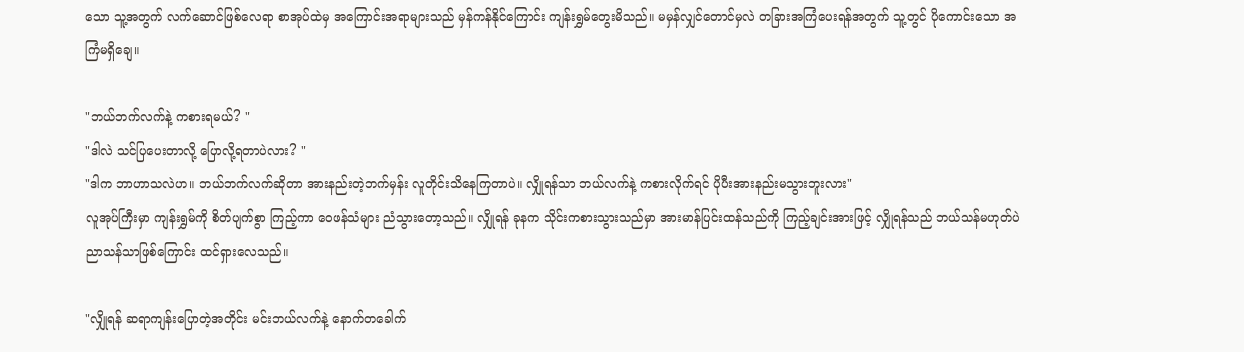သော သူ့အတွက် လက်ဆောင်ဖြစ်လေရာ စာအုပ်ထဲမှ အကြောင်းအရာများသည် မှန်ကန်နိုင်ကြောင်း ကျန်းရွှမ်တွေးမိသည်။ မမှန်လျှင်တောင်မှလဲ တခြားအကြံပေးရန်အတွက် သူ့တွင် ပိုကောင်းသော အကြံမရှိချေ။

"ဘယ်ဘက်လက်နဲ့ ကစားရမယ်? "
"ဒါလဲ သင်ပြပေးတာလို့ ပြောလို့ရတာပဲလား? "
"ဒါက ဘာဟာသလဲဟ။ ဘယ်ဘက်လက်ဆိုတာ အားနည်းတဲ့ဘက်မှန်း လူတိုင်းသိနေကြတာပဲ။ လျှိုရန်သာ ဘယ်လက်နဲ့ ကစားလိုက်ရင် ပိုပီးအားနည်းမသွားဘူးလား"
လူအုပ်ကြီးမှာ ကျန်းရွှမ်ကို စိတ်ပျက်စွာ ကြည့်ကာ ဝေဖန်သံများ ညံသွားတော့သည်။ လျှိုရန် ခုနက သိုင်းကစားသွားသည်မှာ အားမာန်ပြင်းထန်သည်ကို ကြည့်ချင်းအားဖြင့် လျှိုရန်သည် ဘယ်သန်မဟုတ်ပဲ ညာသန်သာဖြစ်ကြောင်း ထင်ရှားလေသည်။

"လျှိုရန် ဆရာကျန်းပြောတဲ့အတိုင်း မင်းဘယ်လက်နဲ့ နောက်တခေါက်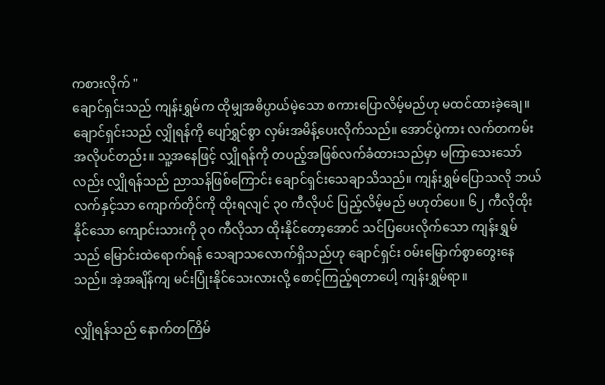ကစားလိုက် "
ချောင်ရှင်းသည် ကျန်းရွှမ်က ထိုမျှအဓိပ္ပာယ်မဲ့သော စကားပြောလိမ့်မည်ဟု မထင်ထားခဲ့ချေ။ ချောင်ရှင်းသည် လျှိုရန်ကို ပျော်ရွှင်စွာ လှမ်းအမိန့်ပေးလိုက်သည်။ အောင်ပွဲကား လက်တကမ်းအလိုပင်တည်း။ သူ့အနေဖြင့် လျှိုရန်ကို တပည့်အဖြစ်လက်ခံထားသည်မှာ မကြာသေးသော်လည်း လျှိုရန်သည် ညာသန်ဖြစ်ကြောင်း ချောင်ရှင်းသေချာသိသည်။ ကျန်းရွှမ်ပြောသလို ဘယ်လက်နှင့်သာ ကျောက်တိုင်ကို ထိုးရလျင် ၃၀ ကီလိုပင် ပြည့်လိမ့်မည် မဟုတ်ပေ။ ၆၂ ကီလိုထိုးနိုင်သော ကျောင်းသားကို ၃၀ ကီလိုသာ ထိုးနိုင်တော့အောင် သင်ပြပေးလိုက်သော ကျန်းရွှမ်သည် မြောင်းထဲရောက်ရန် သေချာသလောက်ရှိသည်ဟု ချောင်ရှင်း ဝမ်းမြောက်စွာတွေးနေသည်။ အဲ့အချိန်ကျ မင်းပြုံးနိုင်သေးလားလို့ စောင့်ကြည့်ရတာပေါ့ ကျန်းရွှမ်ရာ။

လျှိုရန်သည် နောက်တကြိမ်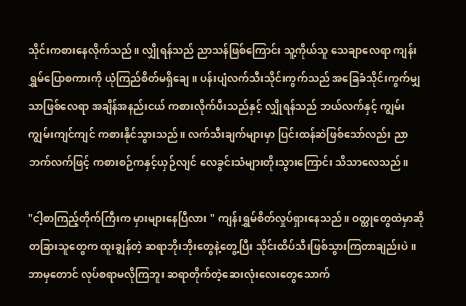သိုင်းကစားနေလိုက်သည်။ လျှိုရန်သည် ညာသန်ဖြစ်ကြောင်း သူ့ကိုယ်သူ သေချာလေရာ ကျန်းရွှမ်ပြောစကားကို ယုံကြည်စိတ်မရှိချေ။ ပန်းပျံလက်သီးသိုင်းကွက်သည် အခြေခံသိုင်းကွက်မျှသာဖြစ်လေရာ အချိန်အနည်းငယ် ကစားလိုက်ပီးသည်နှင့် လျှိုရန်သည် ဘယ်လက်နှင့် ကျွမ်းကျွမ်းကျင်ကျင် ကစားနိုင်သွားသည်။ လက်သီးချက်များမှာ ပြင်းထန်ဆဲဖြစ်သော်လည်း ညာဘက်လက်ဖြင့် ကစားစဉ်ကနှင့်ယှဉ်လျင် လေခွင်းသံများတိုးသွားကြောင်း သိသာလေသည်။

"ငါ့စာကြည့်တိုက်ကြီးက မှားများနေပြီလား " ကျန်းရွှမ်စိတ်လှုပ်ရှားနေသည်။ ဝတ္ထုတွေထဲမှာဆို တခြားသူတွေက ထူးချွန်တဲ့ ဆရာဘိုးဘိုးတွေနဲ့တွေ့ပြီး သိုင်းထိပ်သီးဖြစ်သွားကြတာချည်းပဲ။ ဘာမှတောင် လုပ်စရာမလိုကြဘူး ဆရာတိုက်တဲ့ဆေးလုံးလေးတွေသောက်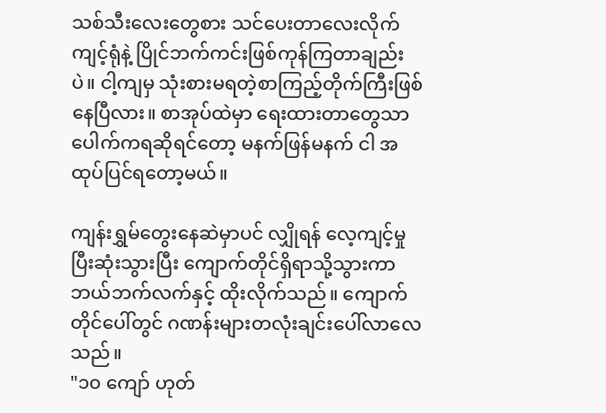သစ်သီးလေးတွေစား သင်ပေးတာလေးလိုက်ကျင့်ရုံနဲ့ ပြိုင်ဘက်ကင်းဖြစ်ကုန်ကြတာချည်းပဲ။ ငါ့ကျမှ သုံးစားမရတဲ့စာကြည့်တိုက်ကြီးဖြစ်နေပြီလား။ စာအုပ်ထဲမှာ ရေးထားတာတွေသာ ပေါက်ကရဆိုရင်တော့ မနက်ဖြန်မနက် ငါ အထုပ်ပြင်ရတော့မယ်။

ကျန်းရွှမ်တွေးနေဆဲမှာပင် လျှိုရန် လေ့ကျင့်မှုပြီးဆုံးသွားပြီး ကျောက်တိုင်ရှိရာသို့သွားကာ ဘယ်ဘက်လက်နှင့် ထိုးလိုက်သည်။ ကျောက်တိုင်ပေါ်တွင် ဂဏန်းများတလုံးချင်းပေါ်လာလေသည်။
"၁၀ ကျော် ဟုတ်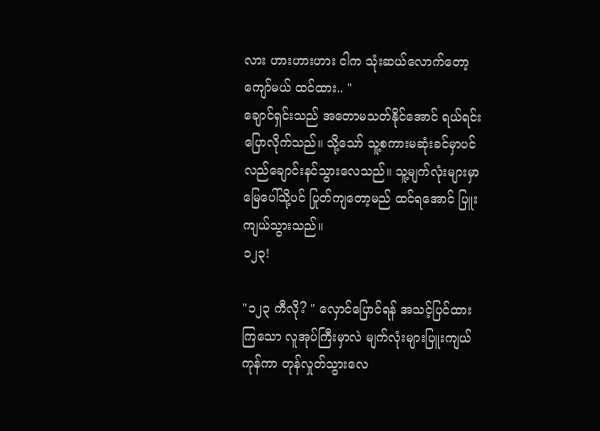လား ဟားဟားဟား ငါက သုံးဆယ်လောက်တော့ ကျော်မယ် ထင်ထား.. "
ချောင်ရှင်းသည် အတောမသတ်နိုင်အောင် ရယ်ရင်းပြောလိုက်သည်။ သို့သော် သူ့စကားမဆုံးခင်မှာပင် လည်ချောင်းနင်သွားလေသည်။ သူ့မျက်လုံးများမှာ မြေပေါ်သို့ပင် ပြုတ်ကျတော့မည် ထင်ရအောင် ပြူးကျယ်သွားသည်။
၁၂၃!

"၁၂၃ ကီလို? " လှောင်ပြောင်ရန် အသင့်ပြင်ထားကြသော လူအုပ်ကြီးမှာလဲ မျက်လုံးများပြူးကျယ်ကုန်ကာ တုန်လှုတ်သွားလေ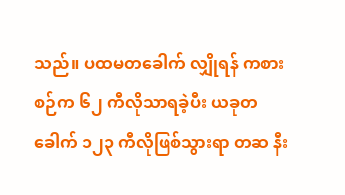သည်။ ပထမတခေါက် လျှိုရန် ကစားစဉ်က ၆၂ ကီလိုသာရခဲ့ပီး ယခုတခေါက် ၁၂၃ ကီလိုဖြစ်သွားရာ တဆ နီး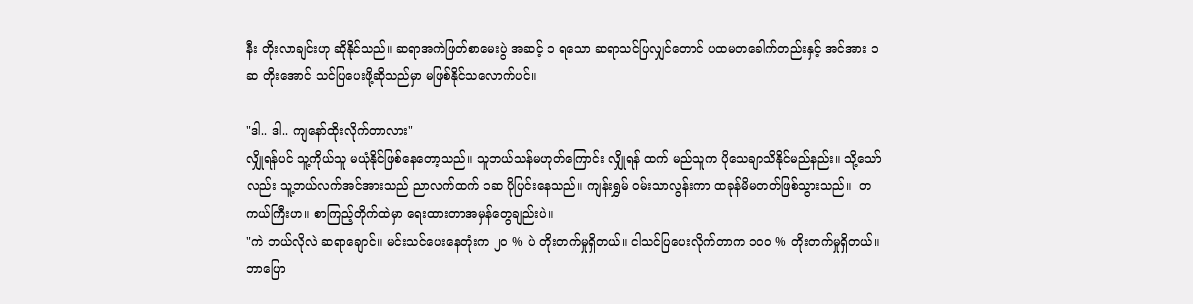နီး တိုးလာချင်းဟု ဆိုနိုင်သည်။ ဆရာအကဲဖြတ်စာမေးပွဲ အဆင့် ၁ ရသော ဆရာသင်ပြလျှင်တောင် ပထမတခေါက်တည်းနှင့် အင်အား ၁ဆ တိုးအောင် သင်ပြပေးဖို့ဆိုသည်မှာ မဖြစ်နိုင်သလောက်ပင်။

"ဒါ.. ဒါ.. ကျနော်ထိုးလိုက်တာလား"
လျှိုရန်ပင် သူ့ကိုယ်သူ မယုံနိုင်ဖြစ်နေတော့သည်။ သူဘယ်သန်မဟုတ်ကြောင်း လျှိုရန် ထက် မည်သူက ပိုသေချာသိနိုင်မည်နည်း။ သို့သော်လည်း သူ့ဘယ်လက်အင်အားသည် ညာလက်ထက် ၁ဆ ပိုပြင်းနေသည်။ ကျန်းရွှမ် ဝမ်းသာလွန်းကာ ထခုန်မိမတတ်ဖြစ်သွားသည်။  တကယ်ကြီးဟ။ စာကြည့်တိုက်ထဲမှာ ရေးထားတာအမှန်တွေချည်းပဲ။
"ကဲ ဘယ်လိုလဲ ဆရာချောင်။ မင်းသင်ပေးနေတုံးက ၂၀ % ပဲ တိုးတက်မှုရှိတယ်။ ငါသင်ပြပေးလိုက်တာက ၁၀၀ % တိုးတက်မှုရှိတယ်။ ဘာပြော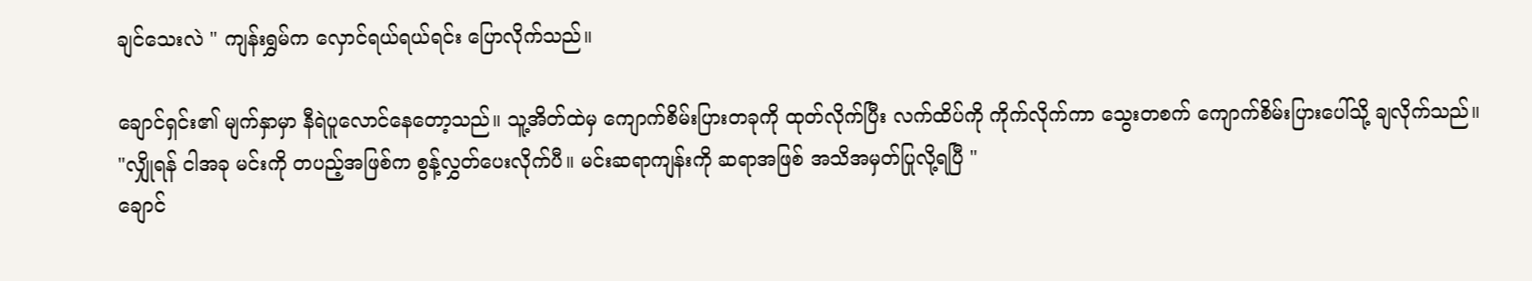ချင်သေးလဲ " ကျန်းရွှမ်က လှောင်ရယ်ရယ်ရင်း ပြောလိုက်သည်။

ချောင်ရှင်း၏ မျက်နှာမှာ နီရဲပူလောင်နေတော့သည်။ သူ့အိတ်ထဲမှ ကျောက်စိမ်းပြားတခုကို ထုတ်လိုက်ပြီး လက်ထိပ်ကို ကိုက်လိုက်ကာ သွေးတစက် ကျောက်စိမ်းပြားပေါ်သို့ ချလိုက်သည်။
"လျှိုရန် ငါအခု မင်းကို တပည့်အဖြစ်က စွန့်လွှတ်ပေးလိုက်ပီ။ မင်းဆရာကျန်းကို ဆရာအဖြစ် အသိအမှတ်ပြုလို့ရပြီ "
ချောင်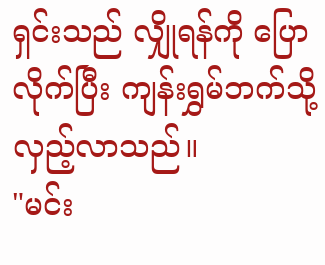ရှင်းသည် လျှိုရန်ကို ပြောလိုက်ပြီး ကျန်းရွှမ်ဘက်သို့ လှည့်လာသည်။
"မင်း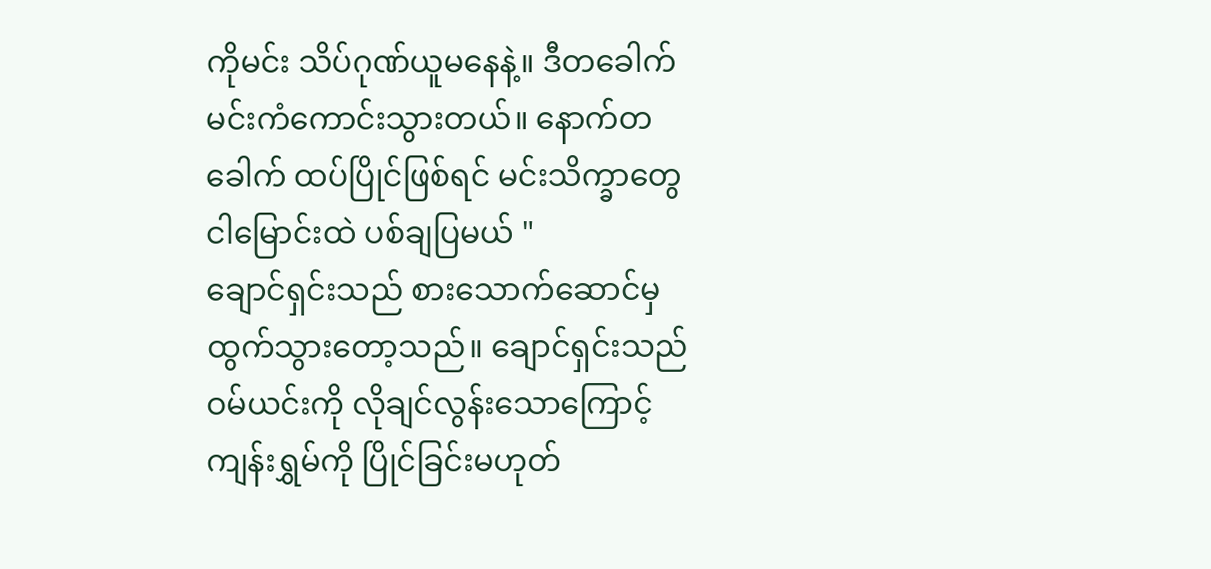ကိုမင်း သိပ်ဂုဏ်ယူမနေနဲ့။ ဒီတခေါက် မင်းကံကောင်းသွားတယ်။ နောက်တခေါက် ထပ်ပြိုင်ဖြစ်ရင် မင်းသိက္ခာတွေ ငါမြောင်းထဲ ပစ်ချပြမယ် "
ချောင်ရှင်းသည် စားသောက်ဆောင်မှ ထွက်သွားတော့သည်။ ချောင်ရှင်းသည် ဝမ်ယင်းကို လိုချင်လွန်းသောကြောင့် ကျန်းရွှမ်ကို ပြိုင်ခြင်းမဟုတ်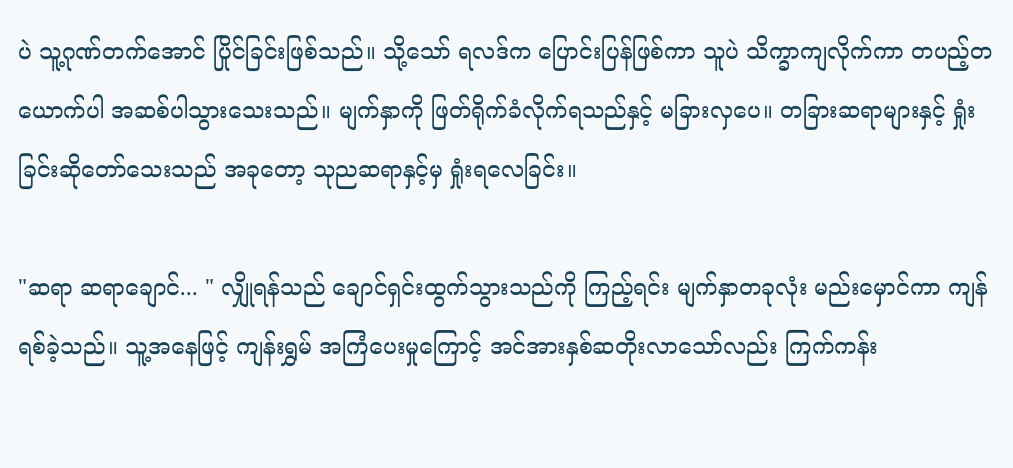ပဲ သူ့ဂုဏ်တက်အောင် ပြိုင်ခြင်းဖြစ်သည်။ သို့သော် ရလဒ်က ပြောင်းပြန်ဖြစ်ကာ သူပဲ သိက္ခာကျလိုက်ကာ တပည့်တယောက်ပါ အဆစ်ပါသွားသေးသည်။ မျက်နှာကို ဖြတ်ရိုက်ခံလိုက်ရသည်နှင့် မခြားလှပေ။ တခြားဆရာများနှင့် ရှုံးခြင်းဆိုတော်သေးသည် အခုတော့ သုညဆရာနှင့်မှ ရှုံးရလေခြင်း။

"ဆရာ ဆရာချောင်... " လျှိုရန်သည် ချောင်ရှင်းထွက်သွားသည်ကို ကြည့်ရင်း မျက်နှာတခုလုံး မည်းမှောင်ကာ ကျန်ရစ်ခဲ့သည်။ သူ့အနေဖြင့် ကျန်းရွှမ် အကြံပေးမှုကြောင့် အင်အားနှစ်ဆတိုးလာသော်လည်း ကြက်ကန်း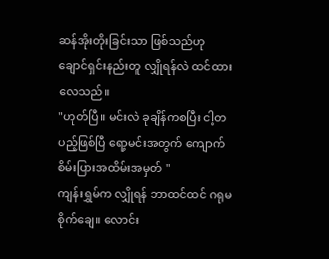ဆန်အိုးတိုးခြင်းသာ ဖြစ်သည်ဟု ချောင်ရှင်းနည်းတူ လျှိုရန်လဲ ထင်ထားလေသည်။
"ဟုတ်ပြီ။ မင်းလဲ ခုချိန်ကစပြီး ငါ့တပည့်ဖြစ်ပြီ ရော့မင်းအတွက် ကျောက်စိမ်းပြားအထိမ်းအမှတ် "
ကျန်းရွှမ်က လျှိုရန် ဘာထင်ထင် ဂရုမစိုက်ချေ။ လောင်း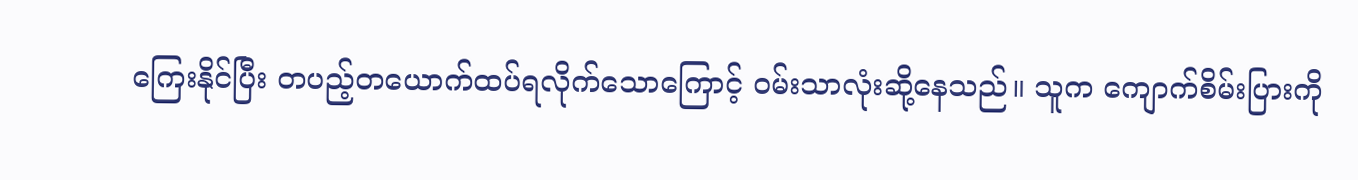ကြေးနိုင်ပြီး တပည့်တယောက်ထပ်ရလိုက်သောကြောင့် ဝမ်းသာလုံးဆို့နေသည်။ သူက ကျောက်စိမ်းပြားကို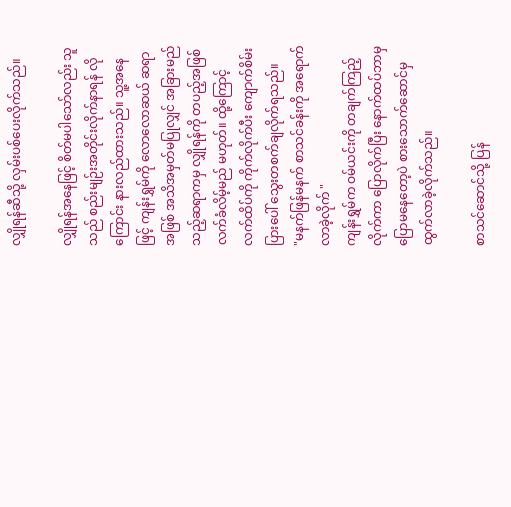လျှိုရန်ဆီသို့ လှမ်းပစ်ပေးလိုက်သည်။

လျှိုရန်အနေဖြင့် စိတ်မပါသော်လည်း သူသည် စည်းမျဉ်းအတိုင်းလိုက်နာရန် လိုကြောင်း နားလည်ထားသည်။ သူ့အနေဖြင့် ကျန်းရွှမ်ကို လောလောဆယ် ဆရာအဖြစ် အသိအမှတ်မပြုလျှင် အခြားမည်သည့်ဆရာကမှ လျှိုရန်ကို တပည့်အဖြစ် လက်ခံလိမ့်မည် မဟုတ်။ ထို့ကြောင့် လက်ထိပ်ကို ကိုက်လိုက်ပီး ကျောက်စိမ်းပြားပေါ် သွေးတစက်ချလိုက်ရသည်။
"မနက်ဖြန်မနက် စာသင်ခန်းကို အရောက်လာခဲ့လိုက် "
ကျန်းရွှမ်က ဝမ်ယင်းကို တချက်ကြည့်လိုက်ကာ ပြောလိုက်ပြီး နောက်ထပ်ဘာမှပြောမနေတော့ပဲ စားသောက်ဆောင်မှ ထွက်လာခဲ့လိုက်သည်။

စာသင်ဆောင်သို့ ပြန်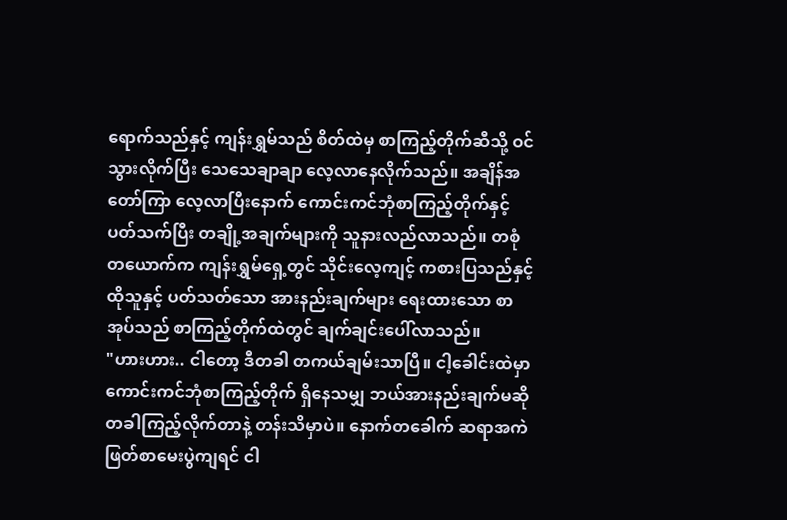ရောက်သည်နှင့် ကျန်းရွှမ်သည် စိတ်ထဲမှ စာကြည့်တိုက်ဆီသို့ ဝင်သွားလိုက်ပြီး သေသေချာချာ လေ့လာနေလိုက်သည်။ အချိန်အတော်ကြာ လေ့လာပြီးနောက် ကောင်းကင်ဘုံစာကြည့်တိုက်နှင့် ပတ်သက်ပြီး တချို့အချက်များကို သူနားလည်လာသည်။ တစုံတယောက်က ကျန်းရွှမ်ရှေ့တွင် သိုင်းလေ့ကျင့် ကစားပြသည်နှင့် ထိုသူနှင့် ပတ်သတ်သော အားနည်းချက်များ ရေးထားသော စာအုပ်သည် စာကြည့်တိုက်ထဲတွင် ချက်ချင်းပေါ်လာသည်။
"ဟားဟား.. ငါတော့ ဒီတခါ တကယ်ချမ်းသာပြီ။ ငါ့ခေါင်းထဲမှာ ကောင်းကင်ဘုံစာကြည့်တိုက် ရှိနေသမျှ ဘယ်အားနည်းချက်မဆို တခါကြည့်လိုက်တာနဲ့ တန်းသိမှာပဲ။ နောက်တခေါက် ဆရာအကဲဖြတ်စာမေးပွဲကျရင် ငါ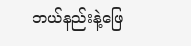ဘယ်နည်းနဲ့ဖြေ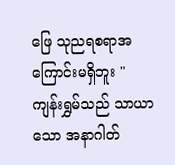ဖြေ သုညရစရာအကြောင်းမရှိဘူး "
ကျန်းရွှမ်သည် သာယာသော အနာဂါတ်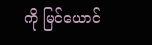ကို မြင်ယောင်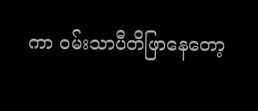ကာ ဝမ်းသာပီတိဖြာနေတော့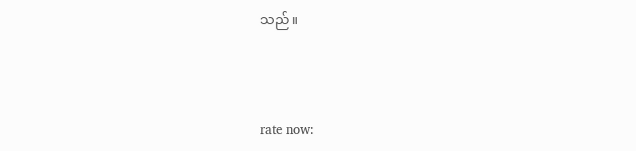သည်။



rate now: